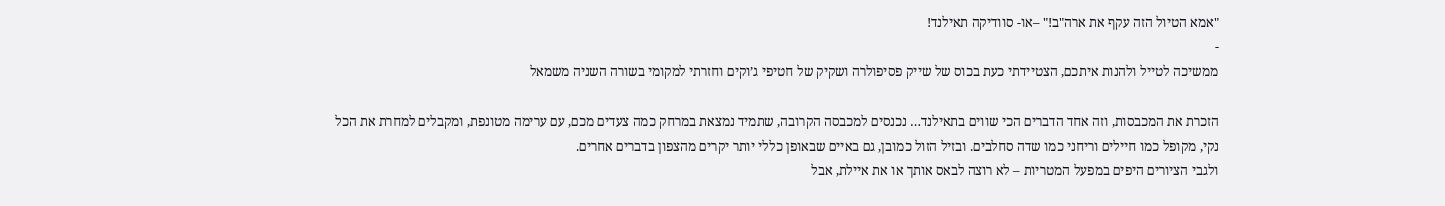"אמא הטיול הזה עקף את ארה"ב!" –או- סוודיקה תאילנד!
-
ממשיכה לטייל ולהנות איתכם, הצטיידתי כעת בכוס של שייק פסיפולרה ושקיק של חטיפי ג’וקים וחזרתי למקומי בשורה השניה משמאל

הזכרת את המכבסות, וזה אחד הדברים הכי שווים בתאילנד… נכנסים למכבסה הקרובה, שתמיד נמצאת במרחק כמה צעדים מכם, עם ערימה מטונפת, ומקבלים למחרת את הכל נקי, מקופל כמו חיילים וריחני כמו שדה סחלבים. ובזיל הזול כמובן, גם באיים שבאופן כללי יותר יקרים מהצפון בדברים אחרים.
ולגבי הציורים היפים במפעל המטריות – לא רוצה לבאס אותך או את איילת, אבל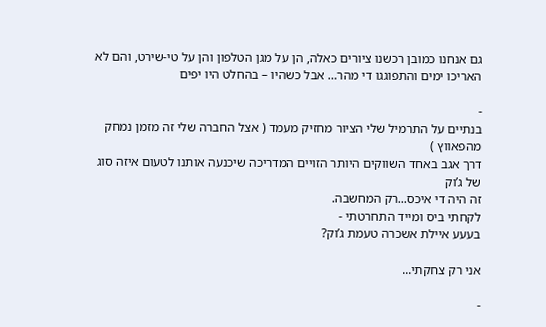גם אנחנו כמובן רכשנו ציורים כאלה, הן על מגן הטלפון והן על טי-שירט, והם לא האריכו ימים והתפוגגו די מהר… אבל כשהיו – בהחלט היו יפים

-
בנתיים על התרמיל שלי הציור מחזיק מעמד ( אצל החברה שלי זה מזמן נמחק מהפאווץ )
דרך אגב באחד השווקים היותר הזויים המדריכה שיכנעה אותנו לטעום איזה סוג של ג’וק
זה היה די איכס...רק המחשבה.
לקחתי ביס ומייד התחרטתי -
בעעע איילת אשכרה טעמת ג’וק?

אני רק צחקתי...

-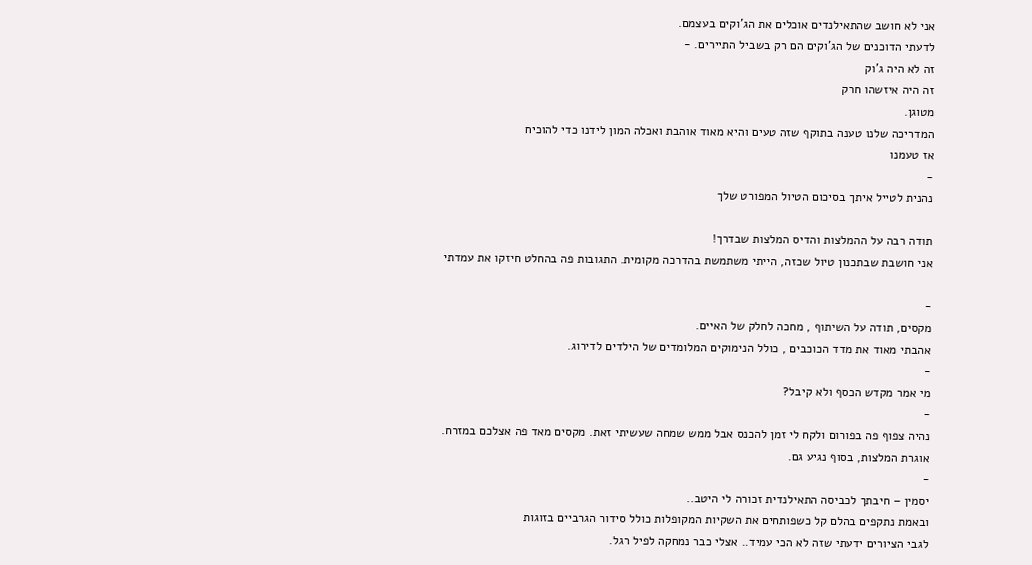אני לא חושב שהתאילנדים אוכלים את הג’וקים בעצמם.
לדעתי הדוכנים של הג’וקים הם רק בשביל התיירים. -
זה לא היה ג’וק
זה היה איזשהו חרק
מטוגן.
המדריכה שלנו טענה בתוקף שזה טעים והיא מאוד אוהבת ואכלה המון לידנו כדי להוכיח
אז טעמנו
-
נהנית לטייל איתך בסיכום הטיול המפורט שלך

תודה רבה על ההמלצות והדיס המלצות שבדרך!
אני חושבת שבתכנון טיול שכזה, הייתי משתמשת בהדרכה מקומית. התגובות פה בהחלט חיזקו את עמדתי

-
מקסים, תודה על השיתוף , מחכה לחלק של האיים.
אהבתי מאוד את מדד הכוכבים , כולל הנימוקים המלומדים של הילדים לדירוג.
-
מי אמר מקדש הכסף ולא קיבל?
-
נהיה צפוף פה בפורום ולקח לי זמן להכנס אבל ממש שמחה שעשיתי זאת. מקסים מאד פה אצלכם במזרח.
אוגרת המלצות, בסוף נגיע גם.
-
יסמין – חיבתך לכביסה התאילנדית זכורה לי היטב..
ובאמת נתקפים בהלם קל כשפותחים את השקיות המקופלות כולל סידור הגרביים בזוגות
לגבי הציורים ידעתי שזה לא הכי עמיד.. אצלי כבר נמחקה לפיל רגל.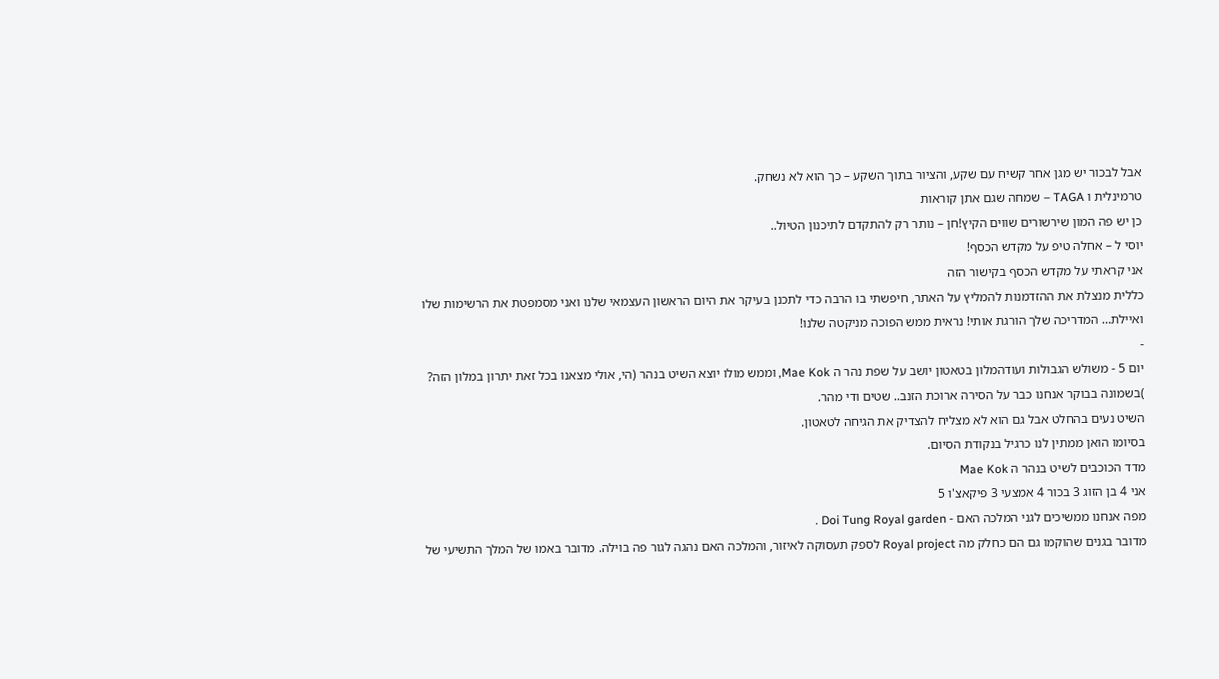אבל לבכור יש מגן אחר קשיח עם שקע, והציור בתוך השקע – כך הוא לא נשחק.
טרמינלית ו TAGA – שמחה שגם אתן קוראות
כן יש פה המון שירשורים שווים הקיץ!חן – נותר רק להתקדם לתיכנון הטיול..
יוסי ל – אחלה טיפ על מקדש הכסף!
אני קראתי על מקדש הכסף בקישור הזה
כללית מנצלת את ההזדמנות להמליץ על האתר, חיפשתי בו הרבה כדי לתכנן בעיקר את היום הראשון העצמאי שלנו ואני מסמפטת את הרשימות שלו
ואיילת… המדריכה שלך הורגת אותי! נראית ממש הפוכה מניקטה שלנו!
-
יום 5 - משולש הגבולות ועודהמלון בטאטון יושב על שפת נהר ה Mae Kok, וממש מולו יוצא השיט בנהר (הי, אולי מצאנו בכל זאת יתרון במלון הזה?
)בשמונה בבוקר אנחנו כבר על הסירה ארוכת הזנב.. שטים ודי מהר.
השיט נעים בהחלט אבל גם הוא לא מצליח להצדיק את הגיחה לטאטון.
בסיומו הואן ממתין לנו כרגיל בנקודת הסיום.
מדד הכוכבים לשיט בנהר ה Mae Kok
אני 4 בן הזוג 3 בכור 4 אמצעי 3 פיקאצ'ו 5
מפה אנחנו ממשיכים לגני המלכה האם - Doi Tung Royal garden .
מדובר בגנים שהוקמו גם הם כחלק מה Royal project לספק תעסוקה לאיזור, והמלכה האם נהגה לגור פה בוילה. מדובר באמו של המלך התשיעי של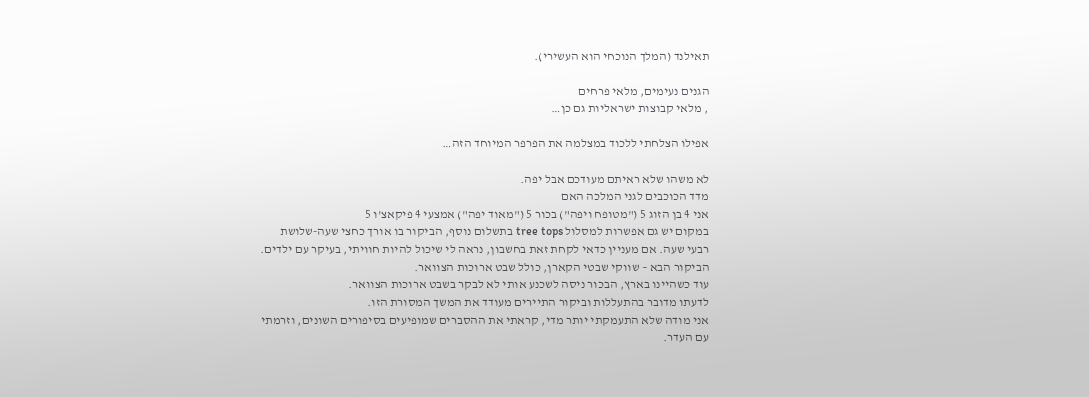תאילנד (המלך הנוכחי הוא העשירי).

הגנים נעימים, מלאי פרחים
, מלאי קבוצות ישראליות גם כן…

אפילו הצלחתי ללכוד במצלמה את הפרפר המיוחד הזה…

לא משהו שלא ראיתם מעודכם אבל יפה.
מדד הכוכבים לגני המלכה האם
אני 4 בן הזוג 5 ("מטופח ויפה") בכור 5 ("מאוד יפה") אמצעי 4 פיקאצ'ו 5
במקום יש גם אפשרות למסלול tree tops בתשלום נוסף, הביקור בו אורך כחצי שעה-שלושת רבעי שעה. אם מעניין כדאי לקחת זאת בחשבון, נראה לי שיכול להיות חוויתי, בעיקר עם ילדים.
הביקור הבא – שווקי שבטי הקארן, כולל שבט ארוכות הצוואר.
עוד כשהיינו בארץ, הבכור ניסה לשכנע אותי לא לבקר בשבט ארוכות הצוואר.
לדעתו מדובר בהתעללות וביקור התיירים מעודד את המשך המסורת הזו.
אני מודה שלא התעמקתי יותר מדי, קראתי את ההסברים שמופיעים בסיפורים השונים, וזרמתי עם העדר.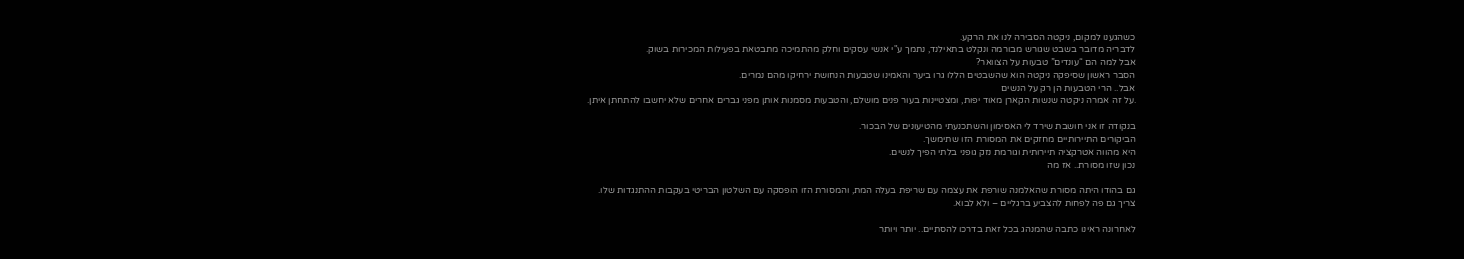כשהגענו למקום, ניקטה הסבירה לנו את הרקע.
לדבריה מדובר בשבט שגורש מבורמה ונקלט בתאילנד, נתמך ע"י אנשי עסקים וחלק מהתמיכה מתבטאת בפעילות המכירות בשוק.
אבל למה הם “עונדים” טבעות על הצוואר?
הסבר ראשון שסיפקה ניקטה הוא שהשבטים הללו גרו ביער והאמינו שטבעות הנחושת ירחיקו מהם נמרים.
אבל.. הרי הטבעות הן רק על הנשים
.על זה אמרה ניקטה שנשות הקארן מאוד יפות, ומצטיינות בעור פנים מושלם, והטבעות מסמנות אותן מפני גברים אחרים שלא יחשבו להתחתן איתן.

בנקודה זו אני חושבת שירד לי האסימון והשתכנעתי מהטיעונים של הבכור.
הביקורים התיירותיים מחזקים את המסורת הזו שתימשך.
היא מהווה אטרקציה תיירותית וגורמת נזק גופני בלתי הפיך לנשים.
נכון שזו מסורת.. אז מה

גם בהודו היתה מסורת שהאלמנה שורפת את עצמה עם שריפת בעלה המת, והמסורת הזו הופסקה עם השלטון הבריטי בעקבות ההתנגדות שלו.
צריך גם פה לפחות להצביע ברגליים – ולא לבוא.

לאחרונה ראינו כתבה שהמנהג בכל זאת בדרכו להסתיים.. יותר ויותר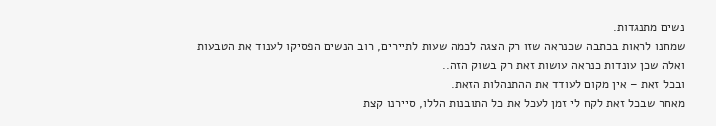נשים מתנגדות.
שמחנו לראות בכתבה שכנראה שזו רק הצגה לכמה שעות לתיירים, רוב הנשים הפסיקו לענוד את הטבעות ואלה שכן עונדות כנראה עושות זאת רק בשוק הזה..
ובכל זאת – אין מקום לעודד את ההתנהלות הזאת.
מאחר שבכל זאת לקח לי זמן לעכל את כל התובנות הללו, סיירנו קצת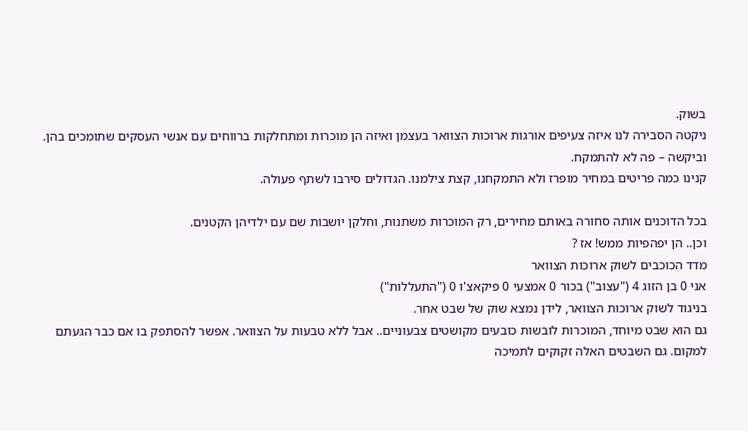בשוק.
ניקטה הסבירה לנו איזה צעיפים אורגות ארוכות הצוואר בעצמן ואיזה הן מוכרות ומתחלקות ברווחים עם אנשי העסקים שתומכים בהן.
וביקשה – פה לא להתמקח.
קנינו כמה פריטים במחיר מופרז ולא התמקחנו, קצת צילמנו. הגדולים סירבו לשתף פעולה.

בכל הדוכנים אותה סחורה באותם מחירים, רק המוכרות משתנות, וחלקן יושבות שם עם ילדיהן הקטנים.
וכן.. הן יפהפיות ממש! אז ?
מדד הכוכבים לשוק ארוכות הצוואר
אני 0 בן הזוג 4 ("עצוב") בכור 0 אמצעי 0 פיקאצ'ו 0 ("התעללות")
בניגוד לשוק ארוכות הצוואר, לידן נמצא שוק של שבט אחר.
גם הוא שבט מיוחד, המוכרות לובשות כובעים מקושטים צבעוניים.. אבל ללא טבעות על הצוואר. אפשר להסתפק בו אם כבר הגעתם למקום. גם השבטים האלה זקוקים לתמיכה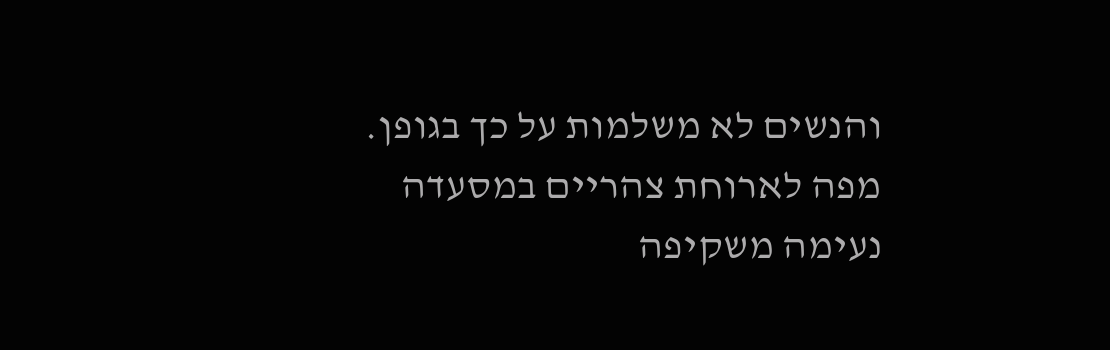והנשים לא משלמות על כך בגופן.
מפה לארוחת צהריים במסעדה נעימה משקיפה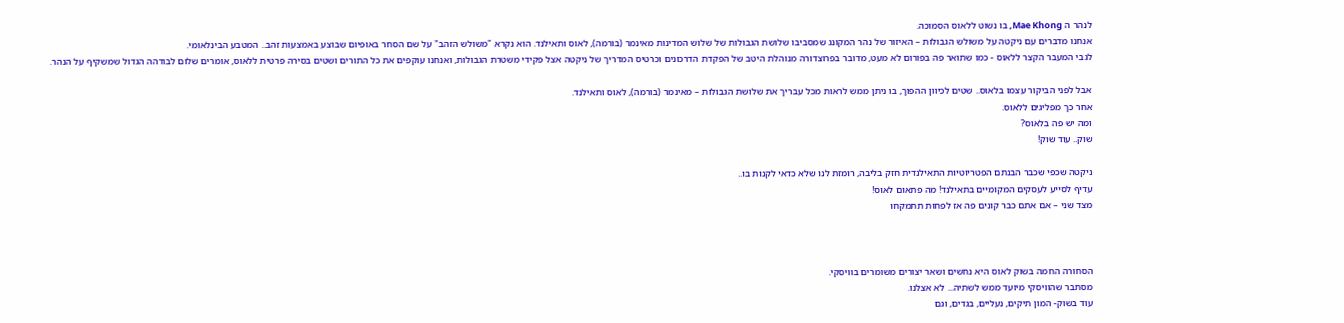לנהר ה Mae Khong, בו נשוט ללאוס הסמוכה.
אנחנו מדברים עם ניקטה על משולש הגבולות – האיזור של נהר המקונג שמסביבו שלושת הגבולות של שלוש המדינות מאינמר (בורמה), לאוס ותאילנד. הוא נקרא "משולש הזהב" על שם הסחר באופיום שבוצע באמצעות זהב.. המטבע הבינלאומי.
לגבי המעבר הקצר ללאוס - כמו שתואר פה בפורום לא מעט, מדובר בפרוצדורה מנוהלת היטב של הפקדת הדרכונים וכרטיס המדריך של ניקטה אצל פקידי משטרת הגבולות, ואנחנו עוקפים את כל התורים ושטים בסירה פרטית ללאוס, אומרים שלום לבודהה הגדול שמשקיף על הנהר.

אבל לפני הביקור עצמו בלאוס.. שטים לכיוון ההפוך, בו ניתן ממש לראות מכל עבריך את שלושת הגבולות – מאינמר (בורמה), לאוס ותאילנד.
אחר כך מפליגים ללאוס.
ומה יש פה בלאוס?
שוק.. עוד שוק!

ניקטה שכפי שכבר הבנתם הפטריוטיות התאילנדית חזק בליבה, רומזת לנו שלא כדאי לקנות בו..
עדיף לסייע לעסקים המקומיים בתאילנד! מה פתאום לאוס!
מצד שני – אם אתם כבר קונים פה אז לפחות תתמקחו



הסחורה החמה בשוק לאוס היא נחשים ושאר יצורים משומרים בוויסקי.
מסתבר שהוויסקי מיועד ממש לשתיה... לא אצלנו.
עוד בשוק- המון תיקים, נעליים, בגדים, וגם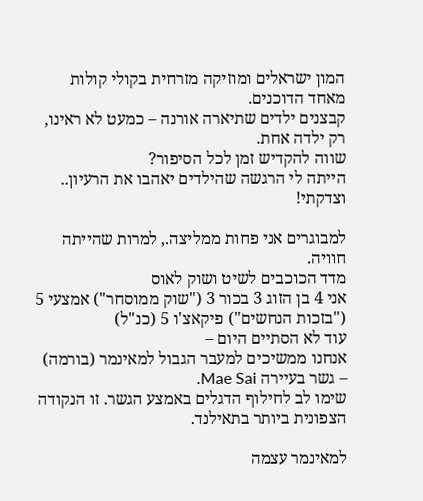המון ישראלים ומוזיקה מזרחית בקולי קולות מאחד הדוכנים.
קבצנים ילדים שתיארה אורנה – כמעט לא ראינו, רק ילדה אחת.
שווה להקדיש זמן לכל הסיפור?
הייתה לי הרגשה שהילדים יאהבו את הרעיון.. וצדקתי!

למבוגרים אני פחות ממליצה., למרות שהייתה חוויה.
מדד הכוכבים לשיט ושוק לאוס
אני 4 בן הזוג 3 בכור 3 ("שוק ממוסחר") אמצעי 5 ("בזכות הנחשים") פיקאצ'ו 5 (כנ"ל)
עוד לא הסתיים היום –
אנחנו ממשיכים למעבר הגבול למאינמר (בורמה) – גשר בעיירה Mae Sai.
שימו לב לחילוף הדגלים באמצע הגשר. זו הנקודה הצפונית ביותר בתאילנד.

למאינמר עצמה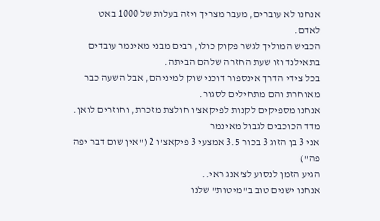אנחנו לא עוברים, מעבר מצריך ויזה בעלות של 1000 באט לאדם.
הכביש המוליך לגשר פקוק כולו, רבים מבני מאינמר עובדים בתאילנד וזו שעת החזרה שלהם הביתה.
בכל צידי הדרך אינספור דוכני שוק למיניהם, אבל השעה כבר מאוחרת והם מתחילים לסגור.
אנחנו מספיקים לקנות לפיקאצ'ו חולצת מזכרת, וחוזרים לואן.
מדד הכוכבים לגבול מאינמר
אני 3 בן הזוג 3 בכור 3.5 אמצעי 3 פיקאצ'ו 2 ("אין שום דבר יפה פה")
הגיע הזמן לנסוע לצ'אנג ראי..
אנחנו ישנים טוב ב"מיטות" שלנו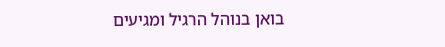בואן בנוהל הרגיל ומגיעים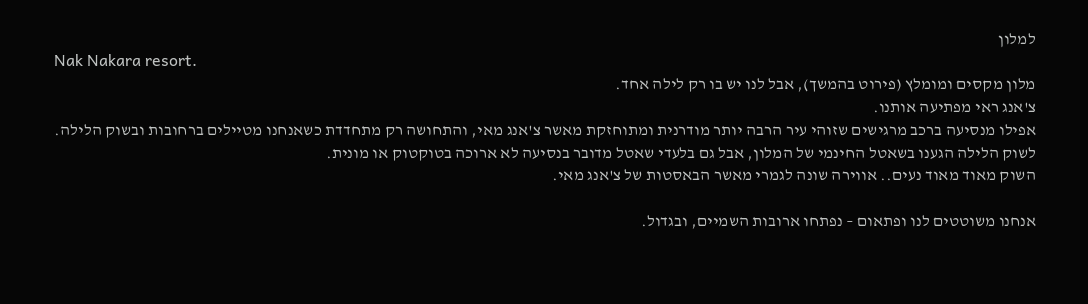למלון
Nak Nakara resort.
מלון מקסים ומומלץ (פירוט בהמשך), אבל לנו יש בו רק לילה אחד.
צ'אנג ראי מפתיעה אותנו.
אפילו מנסיעה ברכב מרגישים שזוהי עיר הרבה יותר מודרנית ומתוחזקת מאשר צ'אנג מאי, והתחושה רק מתחדדת כשאנחנו מטיילים ברחובות ובשוק הלילה.
לשוק הלילה הגענו בשאטל החינמי של המלון, אבל גם בלעדי שאטל מדובר בנסיעה לא ארוכה בטוקטוק או מונית.
השוק מאוד מאוד נעים.. אווירה שונה לגמרי מאשר הבאסטות של צ'אנג מאי.

אנחנו משוטטים לנו ופתאום – נפתחו ארובות השמיים, ובגדול.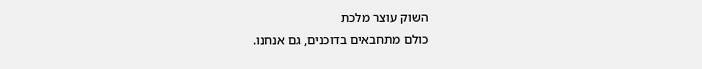השוק עוצר מלכת
כולם מתחבאים בדוכנים, גם אנחנו.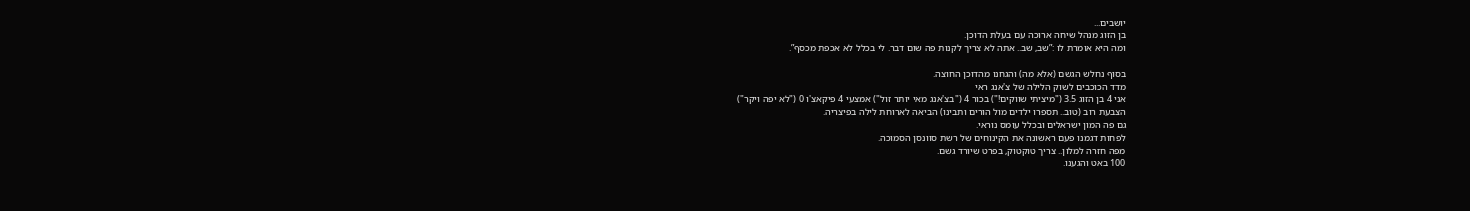יושבים...
בן הזוג מנהל שיחה ארוכה עם בעלת הדוכן.
ומה היא אומרת לו :”שב, שב.. אתה לא צריך לקנות פה שום דבר. לי בכלל לא אכפת מכסף”.

בסוף נחלש הגשם (אלא מה) והגחנו מהדוכן החוצה.
מדד הכוכבים לשוק הלילה של צ'אנג ראי
אני 4 בן הזוג 3.5 ("מיציתי שווקים!") בכור 4 ("בצ'אנג מאי יותר זול") אמצעי 4 פיקאצ'ו 0 ("לא יפה ויקר")
הצבעת רוב (טוב.. תספרו ילדים מול הורים ותבינו) הביאה לארוחת לילה בפיצריה.
גם פה המון ישראלים ובכלל עומס נוראי.
לפחות דגמנו פעם ראשונה את הקינוחים של רשת סוונסן הסמוכה.
מפה חזרה למלון.. צריך טוקטוק, בפרט שיורד גשם.
100 באט והגענו.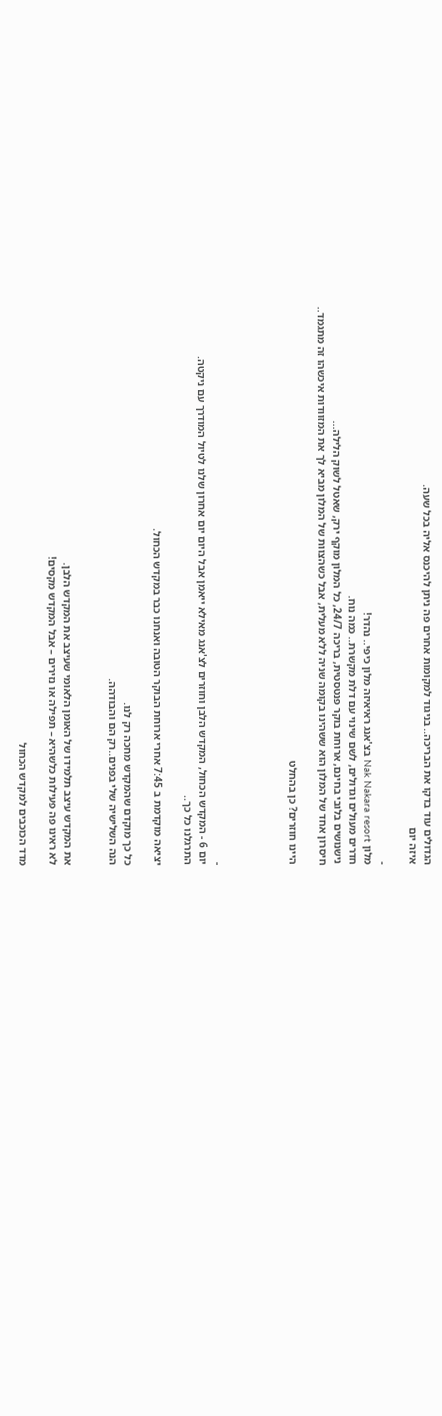הגדולים עוד בדקו את הבריכה.. בניגוד למקומות אחרים פה ניתן להיכנס אליה בכל שעה.
איזה יום

-
מלון Nak Nakara resort בצ'אנג ראיאיזה מלון כיפי.. נהדר!
חדרים מעולים וגדולים, לשם שינוי עם דלת מקשרת.. כמה נוח.
נישנושים בלובי בחינם, ארוחת בוקר פנטסטית, בריכה 24/7, כל המלון מוקף ירק, שאטל לשוק הלילה...
חיסרון אחד של המלון הוא ששהינו בקומה שניה ללא מעלית, אבל כשהצוות של המלון מביא לך את המזוודות איכשהו זה מתגמד..

היינו חוזרים? כן בהחלט




-
יום 6 - המקדש הכחול, המקדש הלבן וחוזרים לצ'אנג מאילא ייאמן אבל היום יום אחרון שלנו לטיול המודרך עם ניקטה.
התרגלנו כל כך..

יציאה מוקדמת ב 7:45 אחרי ארוחת הבוקר הטובה ואנחנו כבר במקדש הכחול.

כל כך מוקדם שהמקדש מחכה רק לנו.
הנה השלישיה שלי בפנים..רק הם והבודהה.


את המקדש עיצב תלמידו של האומן הלאומי שעיצב את המקדש הלבן.
לא ראינו פה פעילות כלשהיא – תפילה או נזירים – אבל המקדש מקסים!

מדד הכוכבים למקדש הכחול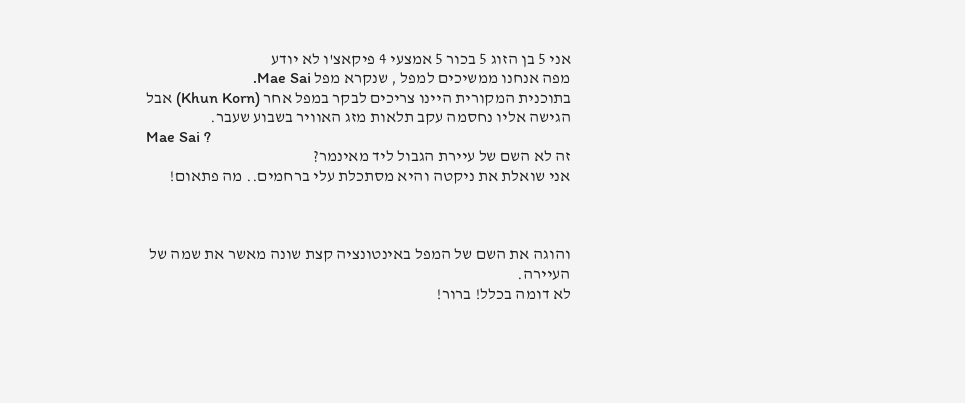אני 5 בן הזוג 5 בכור 5 אמצעי 4 פיקאצ'ו לא יודע
מפה אנחנו ממשיכים למפל , שנקרא מפל Mae Sai.
בתוכנית המקורית היינו צריכים לבקר במפל אחר (Khun Korn) אבל הגישה אליו נחסמה עקב תלאות מזג האוויר בשבוע שעבר.
Mae Sai ?
זה לא השם של עיירת הגבול ליד מאינמר?
אני שואלת את ניקטה והיא מסתכלת עלי ברחמים.. מה פתאום!



והוגה את השם של המפל באינטונציה קצת שונה מאשר את שמה של העיירה.
לא דומה בכלל! ברור!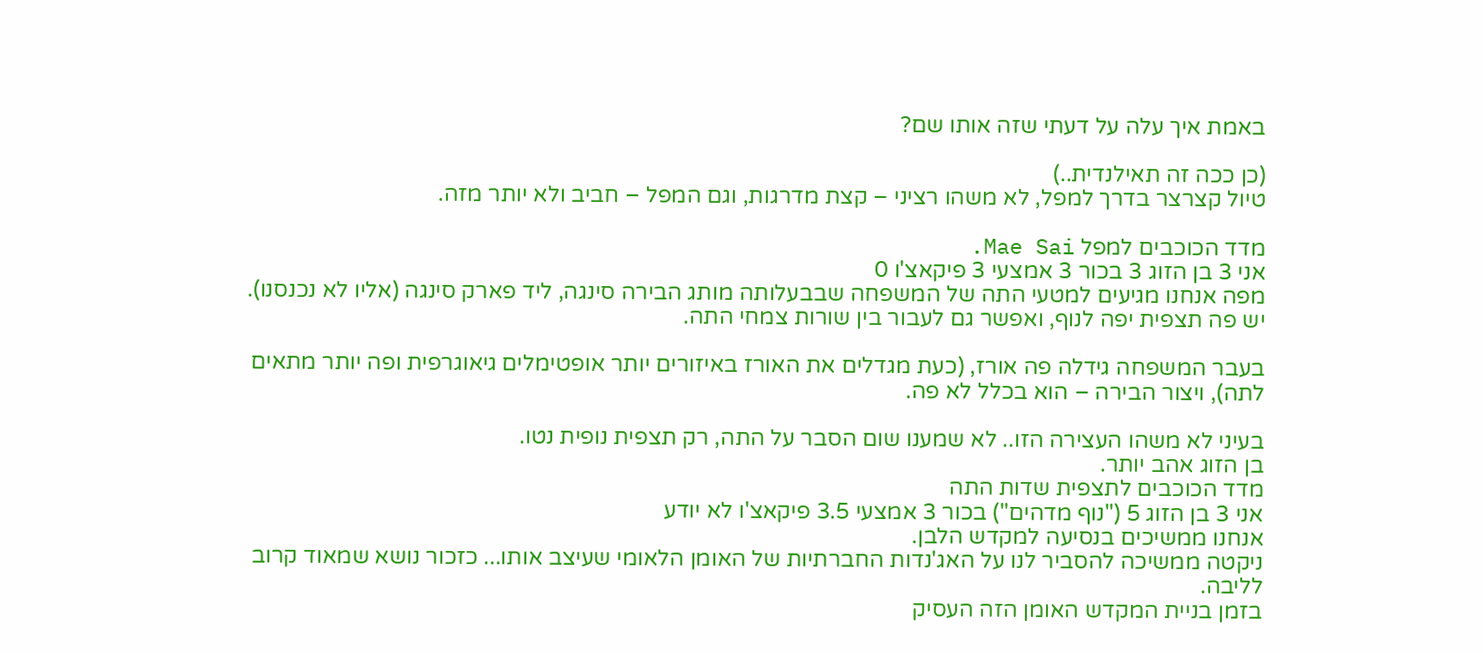באמת איך עלה על דעתי שזה אותו שם?

(כן ככה זה תאילנדית..)
טיול קצרצר בדרך למפל, לא משהו רציני – קצת מדרגות, וגם המפל – חביב ולא יותר מזה.

מדד הכוכבים למפל Mae Sai.
אני 3 בן הזוג 3 בכור 3 אמצעי 3 פיקאצ'ו 0
מפה אנחנו מגיעים למטעי התה של המשפחה שבבעלותה מותג הבירה סינגה, ליד פארק סינגה (אליו לא נכנסנו).
יש פה תצפית יפה לנוף, ואפשר גם לעבור בין שורות צמחי התה.

בעבר המשפחה גידלה פה אורז, (כעת מגדלים את האורז באיזורים יותר אופטימלים גיאוגרפית ופה יותר מתאים לתה), ויצור הבירה – הוא בכלל לא פה.

בעיני לא משהו העצירה הזו.. לא שמענו שום הסבר על התה, רק תצפית נופית נטו.
בן הזוג אהב יותר.
מדד הכוכבים לתצפית שדות התה
אני 3 בן הזוג 5 ("נוף מדהים") בכור 3 אמצעי 3.5 פיקאצ'ו לא יודע
אנחנו ממשיכים בנסיעה למקדש הלבן.
ניקטה ממשיכה להסביר לנו על האג'נדות החברתיות של האומן הלאומי שעיצב אותו... כזכור נושא שמאוד קרוב לליבה.
בזמן בניית המקדש האומן הזה העסיק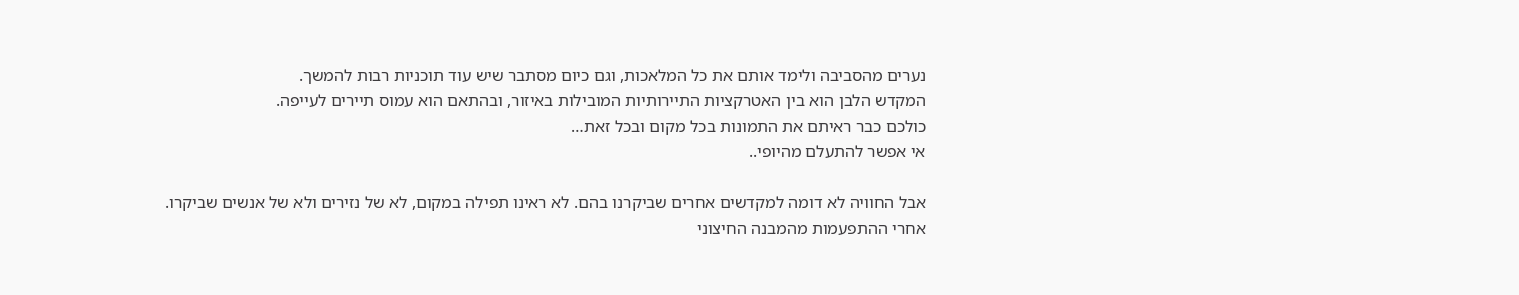נערים מהסביבה ולימד אותם את כל המלאכות, וגם כיום מסתבר שיש עוד תוכניות רבות להמשך.
המקדש הלבן הוא בין האטרקציות התיירותיות המובילות באיזור, ובהתאם הוא עמוס תיירים לעייפה.
כולכם כבר ראיתם את התמונות בכל מקום ובכל זאת…
אי אפשר להתעלם מהיופי..

אבל החוויה לא דומה למקדשים אחרים שביקרנו בהם. לא ראינו תפילה במקום, לא של נזירים ולא של אנשים שביקרו.
אחרי ההתפעמות מהמבנה החיצוני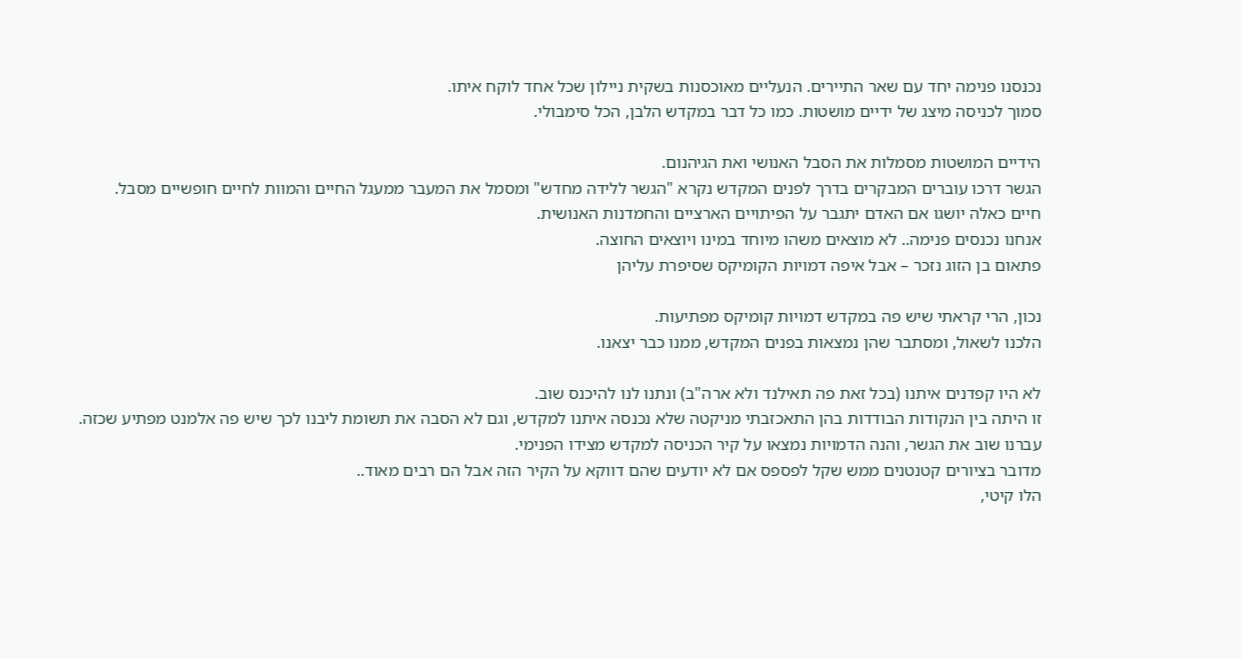נכנסנו פנימה יחד עם שאר התיירים. הנעליים מאוכסנות בשקית ניילון שכל אחד לוקח איתו.
סמוך לכניסה מיצג של ידיים מושטות. כמו כל דבר במקדש הלבן, הכל סימבולי.

הידיים המושטות מסמלות את הסבל האנושי ואת הגיהנום.
הגשר דרכו עוברים המבקרים בדרך לפנים המקדש נקרא "הגשר ללידה מחדש" ומסמל את המעבר ממעגל החיים והמוות לחיים חופשיים מסבל.
חיים כאלה יושגו אם האדם יתגבר על הפיתויים הארציים והחמדנות האנושית.
אנחנו נכנסים פנימה.. לא מוצאים משהו מיוחד במינו ויוצאים החוצה.
פתאום בן הזוג נזכר – אבל איפה דמויות הקומיקס שסיפרת עליהן

נכון, הרי קראתי שיש פה במקדש דמויות קומיקס מפתיעות.
הלכנו לשאול, ומסתבר שהן נמצאות בפנים המקדש, ממנו כבר יצאנו.

לא היו קפדנים איתנו (בכל זאת פה תאילנד ולא ארה"ב) ונתנו לנו להיכנס שוב.
זו היתה בין הנקודות הבודדות בהן התאכזבתי מניקטה שלא נכנסה איתנו למקדש, וגם לא הסבה את תשומת ליבנו לכך שיש פה אלמנט מפתיע שכזה.
עברנו שוב את הגשר, והנה הדמויות נמצאו על קיר הכניסה למקדש מצידו הפנימי.
מדובר בציורים קטנטנים ממש שקל לפספס אם לא יודעים שהם דווקא על הקיר הזה אבל הם רבים מאוד..
הלו קיטי,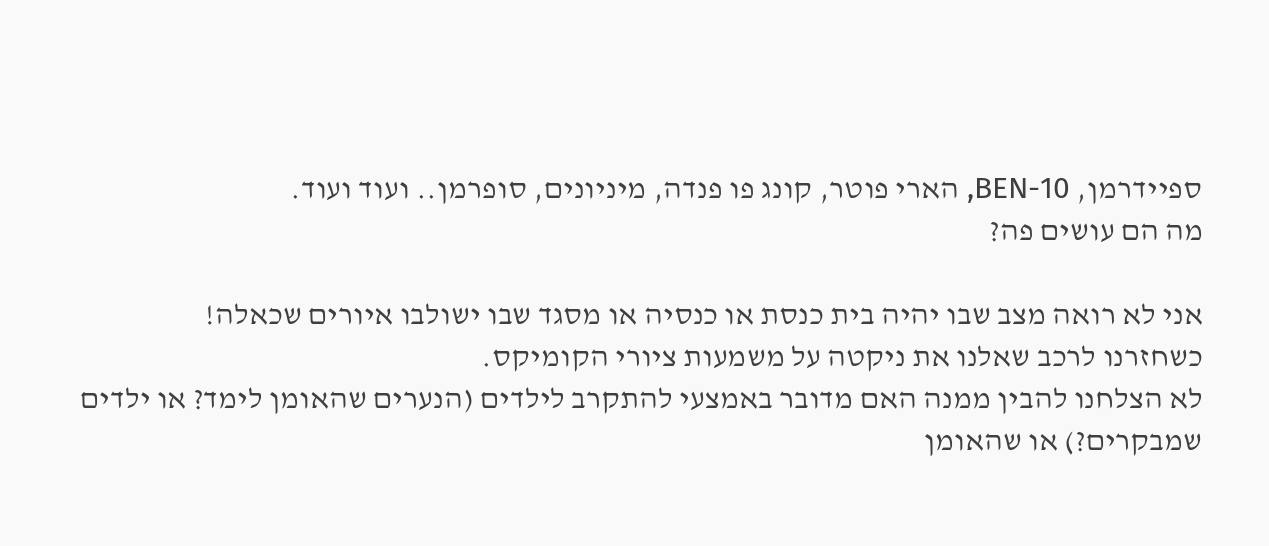ספיידרמן, BEN-10, הארי פוטר, קונג פו פנדה, מיניונים, סופרמן.. ועוד ועוד.
מה הם עושים פה?

אני לא רואה מצב שבו יהיה בית כנסת או כנסיה או מסגד שבו ישולבו איורים שכאלה!
כשחזרנו לרכב שאלנו את ניקטה על משמעות ציורי הקומיקס.
לא הצלחנו להבין ממנה האם מדובר באמצעי להתקרב לילדים (הנערים שהאומן לימד? או ילדים שמבקרים?) או שהאומן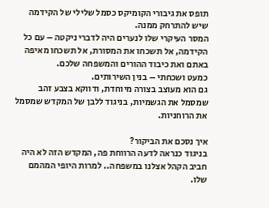תופס את גיבורי הקומיקס כסמל שלילי של הקידמה שיש להתרחק ממנה.
המסר העיקרי שלו לנערים היה לדברי ניקטה – עם כל הקידמה, אל תשכחו את המסורת, אל תשכחו מאיפה באתם ואת כיבוד ההורים והמשפחה שלכם.
כמעט ושכחתי – בנין השירותים.
גם הוא מעוצב בצורה מיוחדת, ודווקא בצבע זהב שמסמל את הגשמיות, בניגוד ללבן של המקדש שמסמל את הרוחניות.

איך נסכם את הביקור?
בניגוד כנראה לדעה הרווחת פה, המקדש הזה לא היה חביב הקהל אצלנו במשפחה.. למרות היופי המהמם שלו.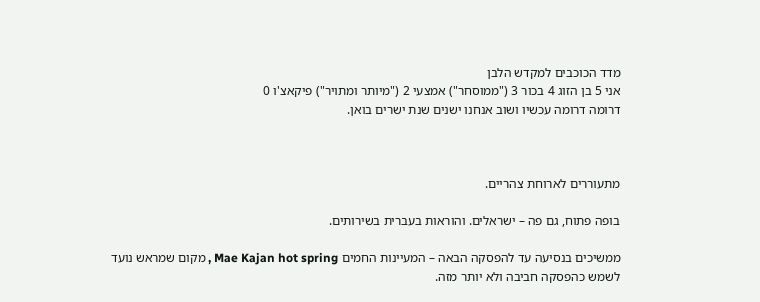מדד הכוכבים למקדש הלבן
אני 5 בן הזוג 4 בכור 3 ("ממוסחר") אמצעי 2 ("מיותר ומתויר") פיקאצ'ו 0
דרומה דרומה עכשיו ושוב אנחנו ישנים שנת ישרים בואן.



מתעוררים לארוחת צהריים.

בופה פתוח, גם פה – ישראלים. והוראות בעברית בשירותים.

ממשיכים בנסיעה עד להפסקה הבאה – המעיינות החמים Mae Kajan hot spring , מקום שמראש נועד לשמש כהפסקה חביבה ולא יותר מזה.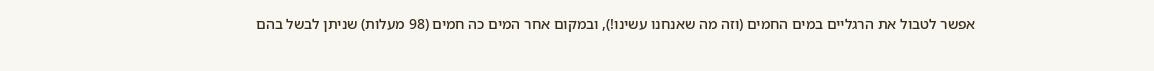אפשר לטבול את הרגליים במים החמים (וזה מה שאנחנו עשינו!), ובמקום אחר המים כה חמים (98 מעלות) שניתן לבשל בהם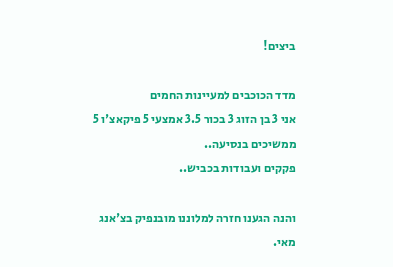ביצים!

מדד הכוכבים למעיינות החמים
אני 3 בן הזוג 3 בכור 3.5 אמצעי 5 פיקאצ'ו 5
ממשיכים בנסיעה..
פקקים ועבודות בכביש..

והנה הגענו חזרה למלוננו מובנפיק בצ'אנג מאי.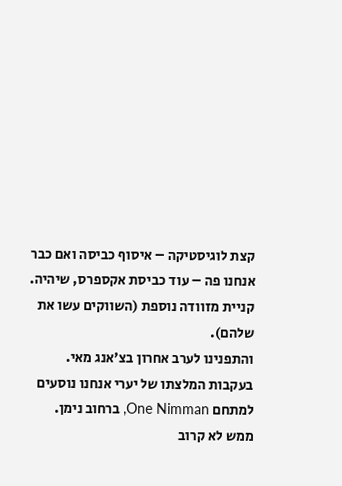קצת לוגיסטיקה – איסוף כביסה ואם כבר אנחנו פה – עוד כביסת אקספרס, שיהיה.
קניית מזוודה נוספת (השווקים עשו את שלהם).
והתפנינו לערב אחרון בצ'אנג מאי.
בעקבות המלצתו של יערי אנחנו נוסעים למתחם One Nimman, ברחוב נימן.
ממש לא קרוב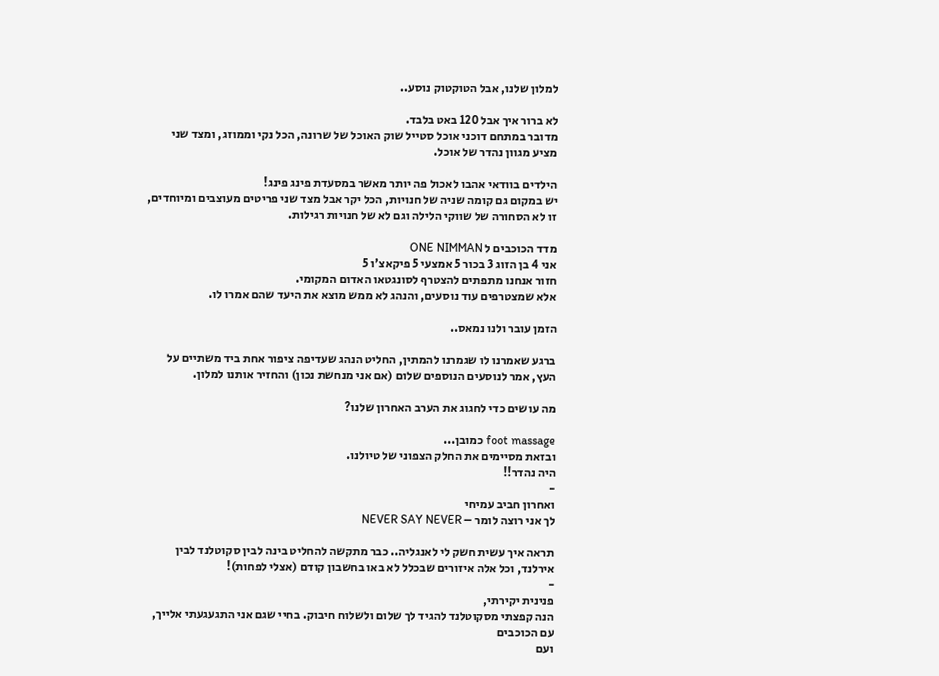למלון שלנו, אבל הטוקטוק נוסע..

לא ברור איך אבל 120 באט בלבד.
מדובר במתחם דוכני אוכל סטייל שוק האוכל של שרונה, הכל נקי וממוזג, ומצד שני מציע מגוון נהדר של אוכל.

הילדים בוודאי אהבו לאכול פה יותר מאשר במסעדת פינג פינג!
יש במקום גם קומה שניה של חנויות, הכל יקר אבל מצד שני פריטים מעוצבים ומיוחדים, זו לא הסחורה של שווקי הלילה וגם לא של חנויות רגילות.

מדד הכוכבים ל ONE NIMMAN
אני 4 בן הזוג 3 בכור 5 אמצעי 5 פיקאצ'ו 5
חזור אנחנו מתפתים להצטרף לסונגטאו האדום המקומי.
אלא שמצטרפים עוד נוסעים, והנהג לא ממש מוצא את היעד שהם אמרו לו.

הזמן עובר ולנו נמאס..

ברגע שאמרנו לו שגמרנו להמתין, החליט הנהג שעדיפה ציפור אחת ביד משתיים על העץ, אמר לנוסעים הנוספים שלום (אם אני מנחשת נכון) והחזיר אותנו למלון.

מה עושים כדי לחגוג את הערב האחרון שלנו?

foot massage כמובן...
ובזאת מסיימים את החלק הצפוני של טיולנו.
היה נהדר!!
-
ואחרון חביב עמיחי
לך אני רוצה לומר – NEVER SAY NEVER

תראה איך עשית חשק לי לאנגליה.. כבר מתקשה להחליט בינה לבין סקוטלנד לבין אירלנד, וכל אלה איזורים שבכלל לא באו בחשבון קודם (אצלי לפחות)!
-
פנינית יקירתי,
הנה קפצתי מסקוטלנד להגיד לך שלום ולשלוח חיבוק. בחיי שגם אני התגעגעתי אלייך, עם הכוכבים
ועם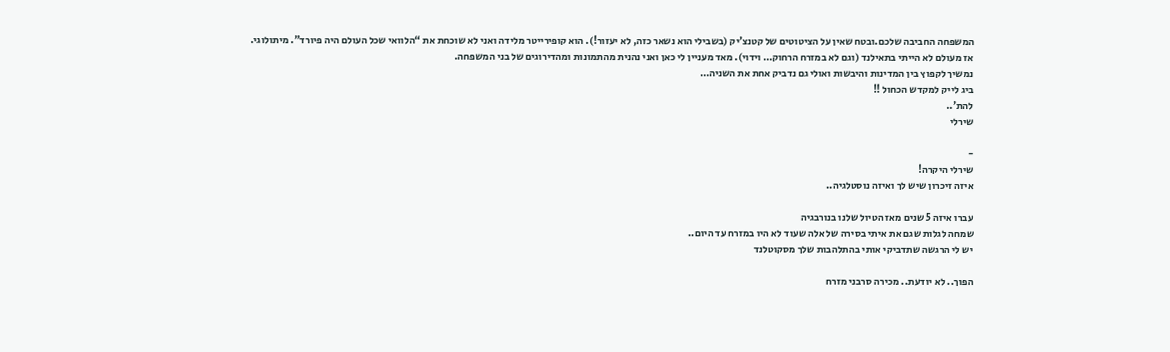המשפחה החביבה שלכם.ובטח שאין על הציטוטים של קטנצ’יק (בשבילי הוא נשאר כזה, לא יעזור!). הוא קופירייטר מלידה ואני לא שוכחת את “הלוואי שכל העולם היה פיורד”. מיתולוגי.
אז מעולם לא הייתי בתאילנד (וגם לא במזרח הרחוק… וידוי). מאד מעניין לי כאן ואני נהנית מהתמונות ומהדירוגים של בני המשפחה.
נמשיך לקפוץ בין המדינות והיבשות ואולי גם נדביק אחת את השניה…
ביג לייק למקדש הכחול !!
להת’..
שירלי

-
שירלי היקרה!
איזה זיכרון שיש לך ואיזה נוסטלגיה..

עברו איזה 5 שנים מאז הטיול שלנו בנורבגיה
שמחה לגלות שגם את איתי בסירה של אלה שעוד לא היו במזרח עד היום..
יש לי הרגשה שתדביקי אותי בהתלהבות שלך מסקוטלנד

הפוך.. לא יודעת.. מכירה סרבני מזרח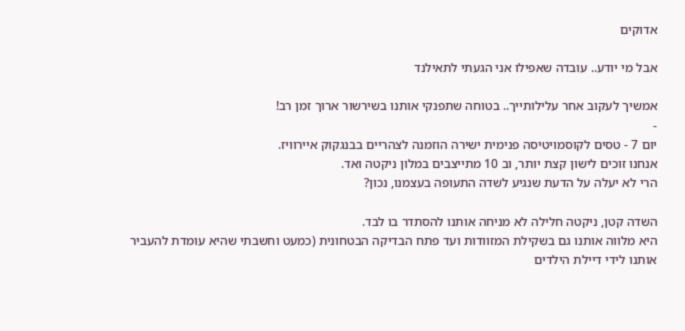אדוקים

אבל מי יודע.. עובדה שאפילו אני הגעתי לתאילנד

אמשיך לעקוב אחר עלילותייך.. בטוחה שתפנקי אותנו בשירשור ארוך זמן רב!
-
יום 7 - טסים לקוסמויטיסה פנימית ישירה הוזמנה לצהריים בבנגקוק איירוויז.
אנחנו זוכים לישון קצת יותר, וב 10 מתייצבים במלון ניקטה ואד.
הרי לא יעלה על הדעת שנגיע לשדה התעופה בעצמנו, נכון?

השדה קטן, ניקטה חלילה לא מניחה אותנו להסתדר בו לבד.
היא מלווה אותנו גם בשקילת המזוודות ועד פתח הבדיקה הבטחונית (כמעט וחשבתי שהיא עומדת להעביר אותנו לידי דיילת הילדים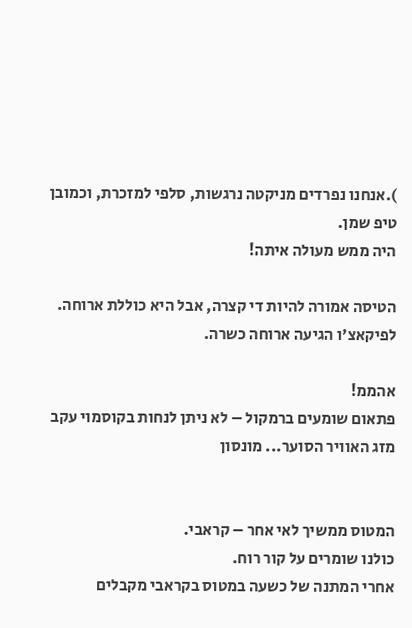).אנחנו נפרדים מניקטה נרגשות, סלפי למזכרת, וכמובן טיפ שמן.
היה ממש מעולה איתה!

הטיסה אמורה להיות די קצרה, אבל היא כוללת ארוחה.
לפיקאצ'ו הגיעה ארוחה כשרה.

אהממ!
פתאום שומעים ברמקול – לא ניתן לנחות בקוסמוי עקב מזג האוויר הסוער... מונסון


המטוס ממשיך לאי אחר – קראבי.
כולנו שומרים על קור רוח.
אחרי המתנה של כשעה במטוס בקראבי מקבלים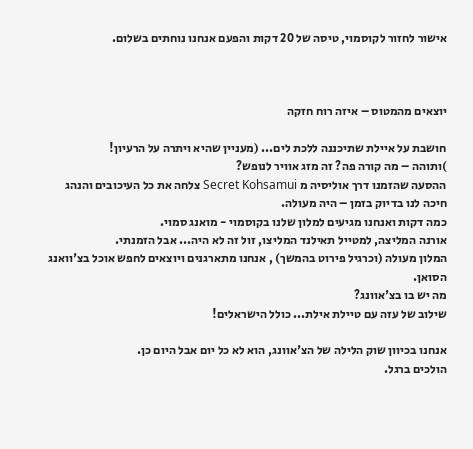אישור לחזור לקוסמוי, טיסה של 20 דקות והפעם אנחנו נוחתים בשלום.



יוצאים מהמטוס – איזה רוח חזקה

חושבת על איילת שתיכננה ללכת לים... (מעניין שהיא ויתרה על הרעיון!
)ותוהה – מה קורה פה? זה מזג אוויר לנופש?
ההסעה שהזמנו דרך אוליסיה מ Secret Kohsamui צלחה את כל העיכובים והנהג חיכה לנו בדיוק בזמן – היה מעולה.
כמה דקות ואנחנו מגיעים למלון שלנו בקוסמוי - מואנג סמוי.
אורנה המליצה, למטייל תאילנד המליצו, זול זה לא היה... אבל הזמנתי.
המלון מעולה (וכרגיל פירוט בהמשך) , אנחנו מתארגנים ויוצאים לחפש אוכל בצ'וואנג הסואן.
מה יש בו בצ'אוונג?
שילוב של עזה עם טיילת אילת... כולל הישראלים!

אנחנו בכיוון שוק הלילה של הצ'אוונג, הוא לא כל יום אבל היום כן.
הולכים ברגל.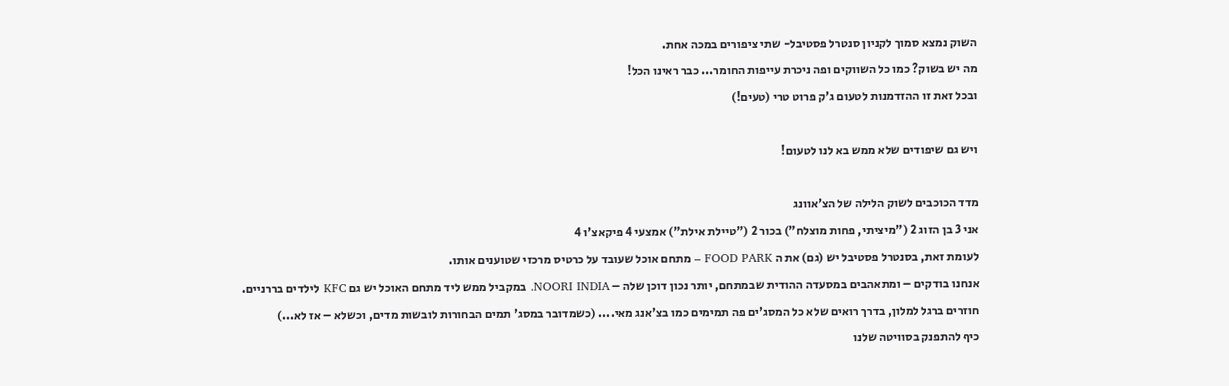השוק נמצא סמוך לקניון סנטרל פסטיבל- שתי ציפורים במכה אחת.
מה יש בשוק? כמו כל השווקים ופה ניכרת עייפות החומר... כבר ראינו הכל!
ובכל זאת זו ההזדמנות לטעום ג'ק פרוט טרי (טעים!)

ויש גם שיפודים שלא ממש בא לנו לטעום!

מדד הכוכבים לשוק הלילה של הצ'אוונג
אני 3 בן הזוג 2 ("מיציתי, פחות מוצלח") בכור 2 ("טיילת אילת") אמצעי 4 פיקאצ'ו 4
לעומת זאת, בסנטרל פסטיבל יש (גם) את ה FOOD PARK – מתחם אוכל שעובד על כרטיס מרכזי שטוענים אותו.
אנחנו בודקים – ומתאהבים במסעדה ההודית שבמתחם, יותר נכון דוכן שלה – NOORI INDIA. במקביל ממש ליד מתחם האוכל יש גם KFC לילדים בררניים.
חוזרים ברגל למלון, בדרך רואים שלא כל המסג'ים פה תמימים כמו בצ'אנג מאי.... (כשמדובר במסג' תמים הבחורות לובשות מדים, וכשלא – אז לא...)
כיף להתפנק בסוויטה שלנו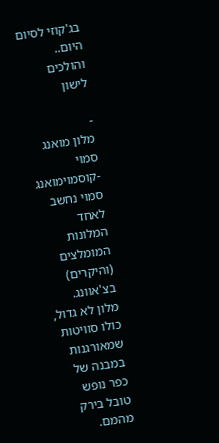בג'קוזי לסיום היום.. והולכים לישון

-
מלון מואנג סמוי -קוסמוימואנג סמוי נחשב לאחד המלונות המומלצים (והיקרים) בצ'אוונג.
מלון לא גדול, כולו סוויטות שמאורגנות במבנה של כפר נופש טובל בירק מהמם.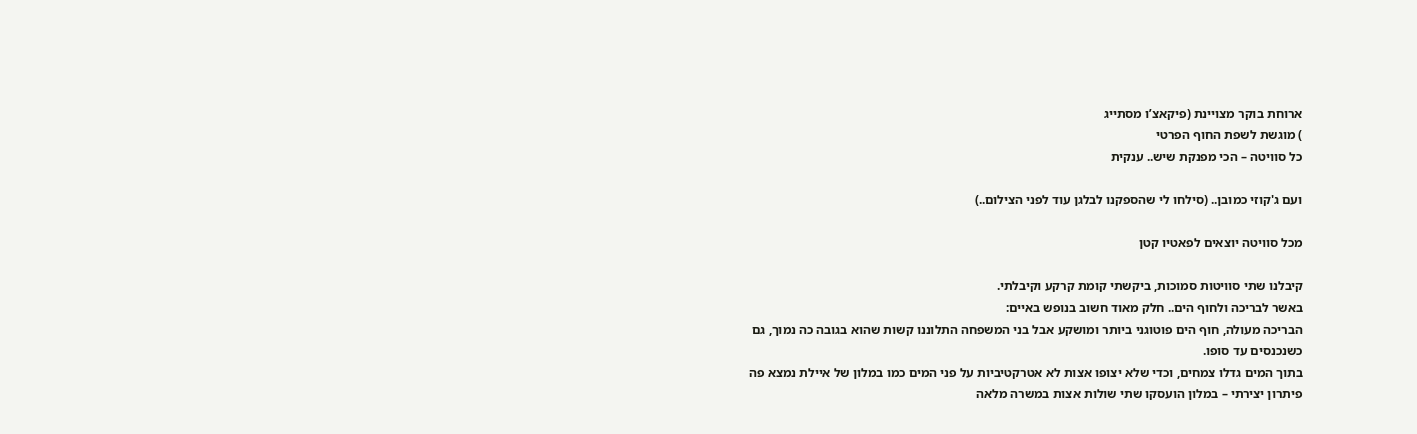ארוחת בוקר מצויינת (פיקאצ’ו מסתייג
) מוגשת לשפת החוף הפרטי
כל סוויטה – הכי מפנקת שיש.. ענקית

ועם ג'קוזי כמובן.. (סילחו לי שהספקנו לבלגן עוד לפני הצילום..)

מכל סוויטה יוצאים לפאטיו קטן

קיבלנו שתי סוויטות סמוכות, ביקשתי קומת קרקע וקיבלתי.
באשר לבריכה ולחוף הים.. חלק מאוד חשוב בנופש באיים:
הבריכה מעולה, חוף הים פוטוגני ביותר ומושקע אבל בני המשפחה התלוננו קשות שהוא בגובה כה נמוך, גם כשנכנסים עד סופו.
בתוך המים גדלו צמחים, וכדי שלא יצופו אצות לא אטרקטיביות על פני המים כמו במלון של איילת נמצא פה פיתרון יצירתי – במלון הועסקו שתי שולות אצות במשרה מלאה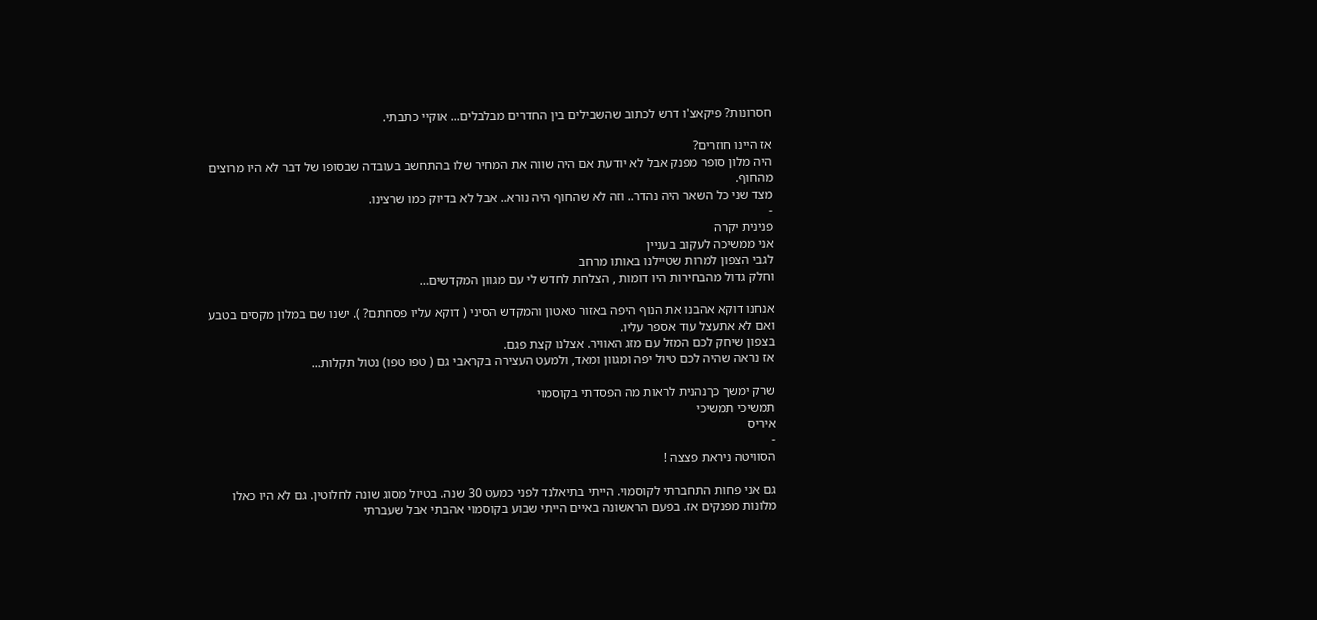חסרונות? פיקאצ'ו דרש לכתוב שהשבילים בין החדרים מבלבלים... אוקיי כתבתי.

אז היינו חוזרים?
היה מלון סופר מפנק אבל לא יודעת אם היה שווה את המחיר שלו בהתחשב בעובדה שבסופו של דבר לא היו מרוצים מהחוף.
מצד שני כל השאר היה נהדר.. וזה לא שהחוף היה נורא.. אבל לא בדיוק כמו שרצינו.
-
פנינית יקרה
אני ממשיכה לעקוב בעניין
לגבי הצפון למרות שטיילנו באותו מרחב
וחלק גדול מהבחירות היו דומות , הצלחת לחדש לי עם מגוון המקדשים…

אנחנו דוקא אהבנו את הנוף היפה באזור טאטון והמקדש הסיני ( דוקא עליו פסחתם? ). ישנו שם במלון מקסים בטבע ואם לא אתעצל עוד אספר עליו.
בצפון שיחק לכם המזל עם מזג האוויר. אצלנו קצת פגם.
אז נראה שהיה לכם טיול יפה ומגוון ומאד, ולמעט העצירה בקראבי גם ( טפו טפו) נטול תקלות...

שרק ימשך כךנהנית לראות מה הפסדתי בקוסמוי
תמשיכי תמשיכי
איריס
-
הסוויטה ניראת פצצה !

גם אני פחות התחברתי לקוסמוי. הייתי בתיאלנד לפני כמעט 30 שנה. בטיול מסוג שונה לחלוטין. גם לא היו כאלו מלונות מפנקים אז. בפעם הראשונה באיים הייתי שבוע בקוסמוי אהבתי אבל שעברתי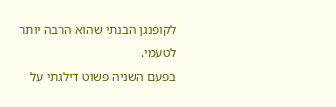לקופנגן הבנתי שהוא הרבה יותר לטעמי.
בפעם השניה פשוט דילגתי על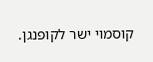קוסמוי ישר לקופנגן.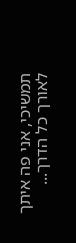תמשיכי, אני פה איתך לאורך כל הדרך...